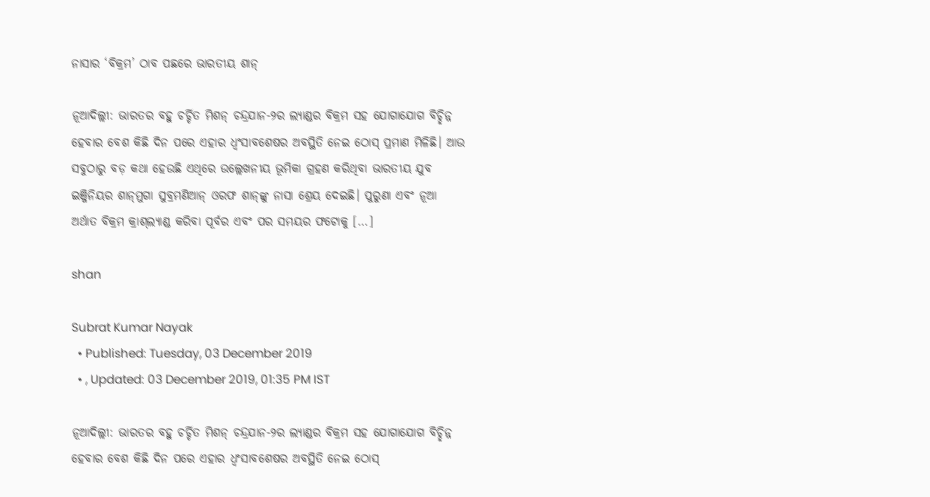ନାସାର ‘ବିକ୍ରମ’ ଠାବ ପଛରେ ଭାରତୀୟ ଶାନ୍‌

ନୂଆଦିଲ୍ଲୀ: ଭାରତର ବହୁ ଚର୍ଚ୍ଚିତ ମିଶନ୍‌ ଚନ୍ଦ୍ରଯାନ-୨ର ଲ୍ୟାଣ୍ଡର ବିକ୍ରମ ସହ ଯୋଗାଯୋଗ ବିଚ୍ଛିନ୍ନ ହେବାର ବେଶ କିଛି ଦିନ ପରେ ଏହାର ଧ୍ୱଂସାବଶେଷର ଅବସ୍ଥିତି ନେଇ ଠୋସ୍‌ ପ୍ରମାଣ ମିଳିଛି। ଆଉ ସବୁଠାରୁ ବଡ଼ କଥା ହେଉଛି ଏଥିରେ ଉଲ୍ଲେଖନୀୟ ଭୂମିକା ଗ୍ରହଣ କରିଥିବା ଭାରତୀୟ ଯୁବ ଇଞ୍ଜିନିୟର ଶାନ୍‌ମୁଗା ସୁବ୍ରମଣିଆନ୍‌ ଓରଫ ଶାନ୍‌ଙ୍କୁ ନାସା ଶ୍ରେୟ ଦେଇଛି। ପୁରୁଣା ଏବଂ ନୂଆ ଅର୍ଥାତ ବିକ୍ରମ କ୍ରାଶ୍‌ଲ୍ୟାଣ୍ଡ କରିବା ପୂର୍ବର ଏବଂ ପର ସମୟର ଫଟୋକୁ […]

shan

Subrat Kumar Nayak
  • Published: Tuesday, 03 December 2019
  • , Updated: 03 December 2019, 01:35 PM IST

ନୂଆଦିଲ୍ଲୀ: ଭାରତର ବହୁ ଚର୍ଚ୍ଚିତ ମିଶନ୍‌ ଚନ୍ଦ୍ରଯାନ-୨ର ଲ୍ୟାଣ୍ଡର ବିକ୍ରମ ସହ ଯୋଗାଯୋଗ ବିଚ୍ଛିନ୍ନ ହେବାର ବେଶ କିଛି ଦିନ ପରେ ଏହାର ଧ୍ୱଂସାବଶେଷର ଅବସ୍ଥିତି ନେଇ ଠୋସ୍‌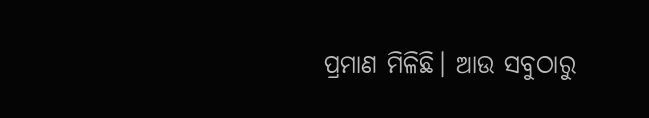ପ୍ରମାଣ ମିଳିଛି। ଆଉ ସବୁଠାରୁ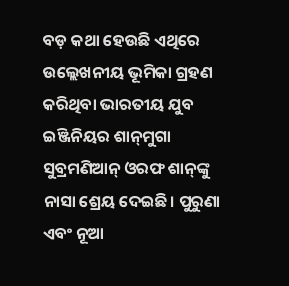ବଡ଼ କଥା ହେଉଛି ଏଥିରେ ଉଲ୍ଲେଖନୀୟ ଭୂମିକା ଗ୍ରହଣ କରିଥିବା ଭାରତୀୟ ଯୁବ ଇଞ୍ଜିନିୟର ଶାନ୍‌ମୁଗା ସୁବ୍ରମଣିଆନ୍‌ ଓରଫ ଶାନ୍‌ଙ୍କୁ ନାସା ଶ୍ରେୟ ଦେଇଛି। ପୁରୁଣା ଏବଂ ନୂଆ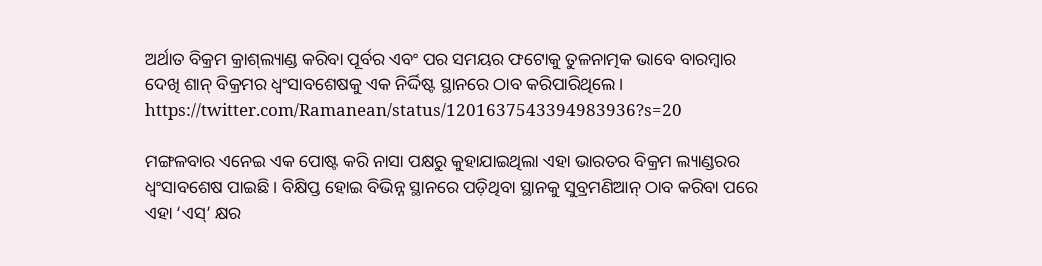ଅର୍ଥାତ ବିକ୍ରମ କ୍ରାଶ୍‌ଲ୍ୟାଣ୍ଡ କରିବା ପୂର୍ବର ଏବଂ ପର ସମୟର ଫଟୋକୁ ତୁଳନାତ୍ମକ ଭାବେ ବାରମ୍ବାର ଦେଖି ଶାନ୍‌ ବିକ୍ରମର ଧ୍ୱଂସାବଶେଷକୁ ଏକ ନିର୍ଦ୍ଦିଷ୍ଟ ସ୍ଥାନରେ ଠାବ କରିପାରିଥିଲେ।
https://twitter.com/Ramanean/status/1201637543394983936?s=20

ମଙ୍ଗଳବାର ଏନେଇ ଏକ ପୋଷ୍ଟ କରି ନାସା ପକ୍ଷରୁ କୁହାଯାଇଥିଲା ଏହା ଭାରତର ବିକ୍ରମ ଲ୍ୟାଣ୍ଡରର ଧ୍ୱଂସାବଶେଷ ପାଇଛି। ବିକ୍ଷିପ୍ତ ହୋଇ ବିଭିନ୍ନ ସ୍ଥାନରେ ପଡ଼ିଥିବା ସ୍ଥାନକୁ ସୁବ୍ରମଣିଆନ୍‌ ଠାବ କରିବା ପରେ ଏହା ‘ଏସ୍‌’ କ୍ଷର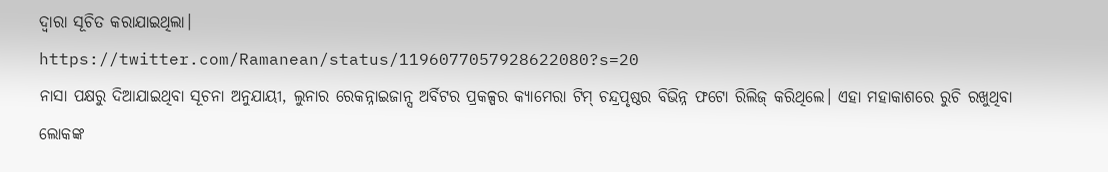ଦ୍ୱାରା ସୂଚିତ କରାଯାଇଥିଲା।
https://twitter.com/Ramanean/status/1196077057928622080?s=20
ନାସା ପକ୍ଷରୁ ଦିଆଯାଇଥିବା ସୂଚନା ଅନୁଯାୟୀ, ଲୁନାର ରେକନ୍ନାଇଜାନ୍ସ ଅର୍ବିଟର ପ୍ରକଳ୍ପର କ୍ୟାମେରା ଟିମ୍‌ ଚନ୍ଦ୍ରପୃଷ୍ଠର ବିଭିନ୍ନ ଫଟୋ ରିଲିଜ୍‌ କରିଥିଲେ। ଏହା ମହାକାଶରେ ରୁଚି ରଖୁଥିବା ଲୋକଙ୍କ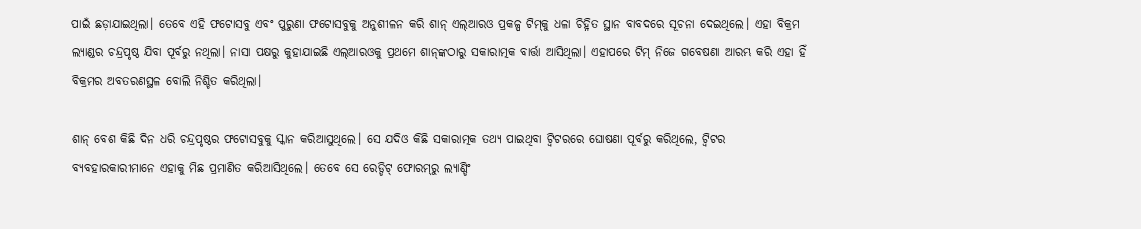ପାଇଁ ଛଡ଼ାଯାଇଥିଲା। ତେବେ ଏହି ଫଟୋସବୁ ଏବଂ ପୁରୁଣା ଫଟୋସବୁକୁ ଅନୁଶୀଳନ କରି ଶାନ୍‌ ଏଲ୍‌ଆରଓ ପ୍ରକଳ୍ପ ଟିମ୍‌କୁ ଧଳା ଚିହ୍ନିତ ସ୍ଥାନ ବାବଦରେ ସୂଚନା ଦେଇଥିଲେ। ଏହା ବିକ୍ରମ ଲ୍ୟାଣ୍ଡର ଚନ୍ଦ୍ରପୃଷ୍ଠ ଯିବା ପୂର୍ବରୁ ନଥିଲା। ନାସା ପକ୍ଷରୁ କୁହାଯାଇଛି ଏଲ୍‌ଆରଓକୁ ପ୍ରଥମେ ଶାନ୍‌ଙ୍କଠାରୁ ସକାରାତ୍ମକ ବାର୍ତ୍ତା ଆସିଥିଲା। ଏହାପରେ ଟିମ୍‌ ନିଜେ ଗବେଷଣା ଆରମ୍ଭ କରି ଏହା ହିଁ ବିକ୍ରମର ଅବତରଣସ୍ଥଳ ବୋଲି ନିଶ୍ଚିତ କରିଥିଲା।

ଶାନ୍‌ ବେଶ କିଛି ଦିନ ଧରି ଚନ୍ଦ୍ରପୃଷ୍ଠର ଫଟୋସବୁକୁ ସ୍କାନ କରିଆସୁଥିଲେ। ସେ ଯଦିଓ କିଛି ସକାରାତ୍ମକ ତଥ୍ୟ ପାଇଥିବା ଟ୍ୱିଟରରେ ଘୋଷଣା ପୂର୍ବରୁ କରିଥିଲେ, ଟ୍ୱିଟର ବ୍ୟବହାରକାରୀମାନେ ଏହାକୁ ମିଛ ପ୍ରମାଣିତ କରିଆସିଥିଲେ। ତେବେ ସେ ରେଡ୍ଡିଟ୍‌ ଫୋରମ୍‌ରୁ ଲ୍ୟାଣ୍ଡିଂ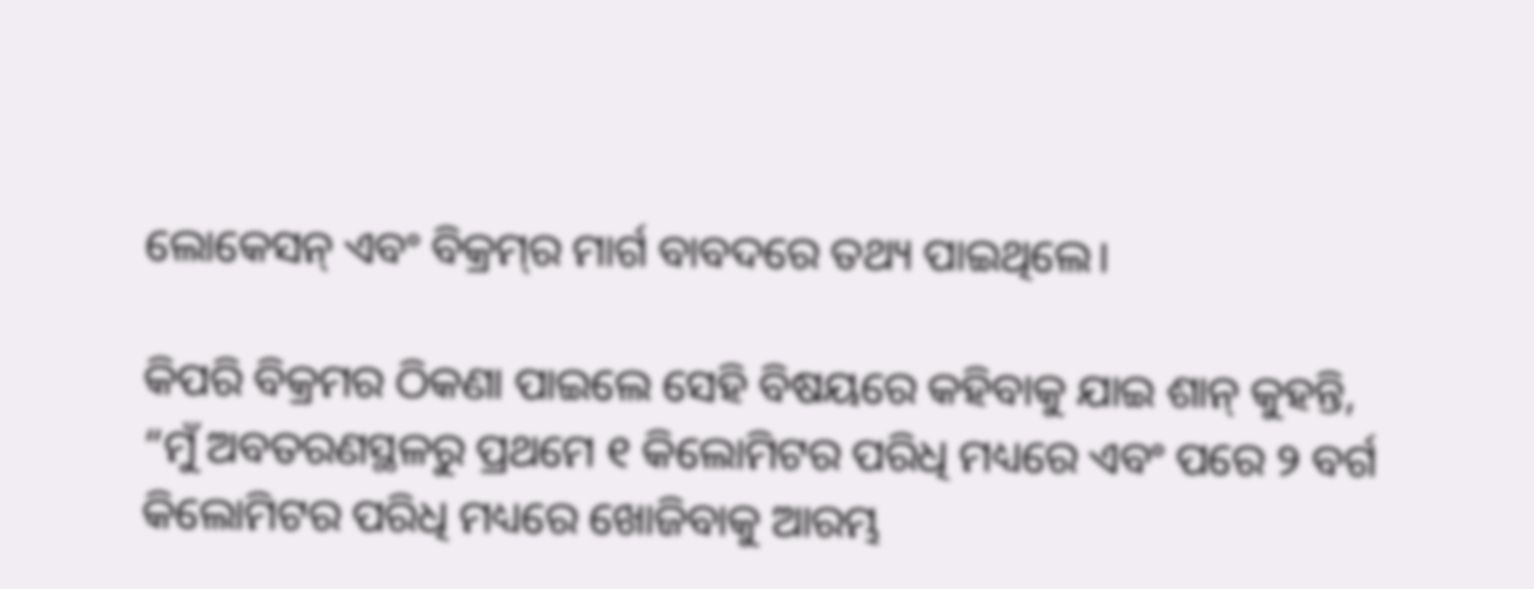ଲୋକେସନ୍‌ ଏବଂ ବିକ୍ରମ୍‌ର ମାର୍ଗ ବାବଦରେ ତଥ୍ୟ ପାଇଥିଲେ।

କିପରି ବିକ୍ରମର ଠିକଣା ପାଇଲେ ସେହି ବିଷୟରେ କହିବାକୁ ଯାଇ ଶାନ୍‌ କୁହନ୍ତି, “ମୁଁ ଅବତରଣସ୍ଥଳରୁ ପ୍ରଥମେ ୧ କିଲୋମିଟର ପରିଧି ମଧ୍ୟରେ ଏବଂ ପରେ ୨ ବର୍ଗ କିଲୋମିଟର ପରିଧି ମଧ୍ୟରେ ଖୋଜିବାକୁ ଆରମ୍ଭ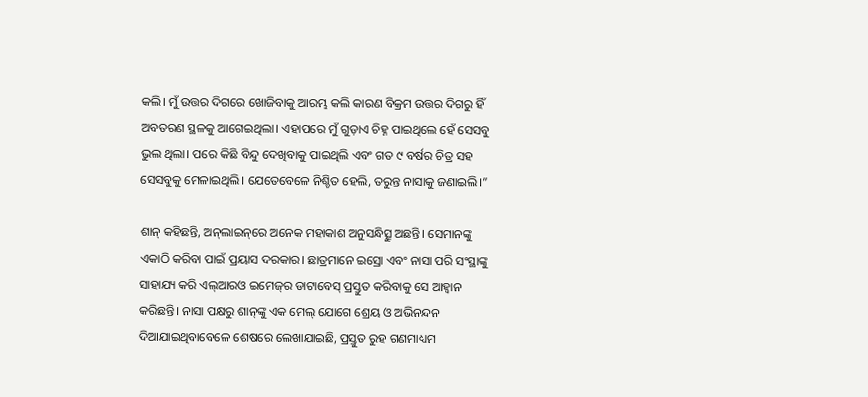କଲି। ମୁଁ ଉତ୍ତର ଦିଗରେ ଖୋଜିବାକୁ ଆରମ୍ଭ କଲି କାରଣ ବିକ୍ରମ ଉତ୍ତର ଦିଗରୁ ହିଁ ଅବତରଣ ସ୍ଥଳକୁ ଆଗେଇଥିଲା। ଏହାପରେ ମୁଁ ଗୁଡ଼ାଏ ଚିହ୍ନ ପାଇଥିଲେ ହେଁ ସେସବୁ ଭୁଲ ଥିଲା। ପରେ କିଛି ବିନ୍ଦୁ ଦେଖିବାକୁ ପାଇଥିଲି ଏବଂ ଗତ ୯ ବର୍ଷର ଚିତ୍ର ସହ ସେସବୁକୁ ମେଳାଇଥିଲି। ଯେତେବେଳେ ନିଶ୍ଚିତ ହେଲି, ତରୁନ୍ତ ନାସାକୁ ଜଣାଇଲି।”

ଶାନ୍‌ କହିଛନ୍ତି, ଅନ୍‌ଲାଇନ୍‌ରେ ଅନେକ ମହାକାଶ ଅନୁସନ୍ଧିତ୍ସୁ ଅଛନ୍ତି। ସେମାନଙ୍କୁ ଏକାଠି କରିବା ପାଇଁ ପ୍ରୟାସ ଦରକାର। ଛାତ୍ରମାନେ ଇସ୍ରୋ ଏବଂ ନାସା ପରି ସଂସ୍ଥାଙ୍କୁ ସାହାଯ୍ୟ କରି ଏଲ୍‌ଆରଓ ଇମେଜ୍‌ର ଡାଟାବେସ୍‌ ପ୍ରସ୍ତୁତ କରିବାକୁ ସେ ଆହ୍ୱାନ କରିଛନ୍ତି। ନାସା ପକ୍ଷରୁ ଶାନ୍‌ଙ୍କୁ ଏକ ମେଲ୍‌ ଯୋଗେ ଶ୍ରେୟ ଓ ଅଭିନନ୍ଦନ ଦିଆଯାଇଥିବାବେଳେ ଶେଷରେ ଲେଖାଯାଇଛି, ପ୍ରସ୍ତୁତ ରୁହ ଗଣମାଧ୍ୟମ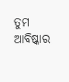ତୁମ ଆବିଷ୍କାର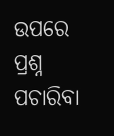ଉପରେ ପ୍ରଶ୍ନ ପଚାରିବା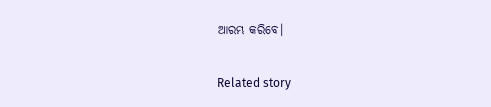ଆରମ୍ଭ କରିବେ।

Related story